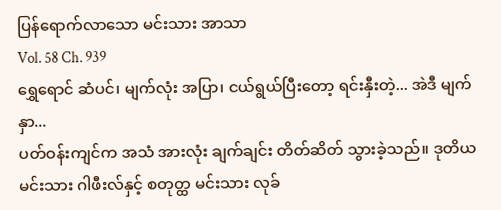ပြန်ရောက်လာသော မင်းသား အာသာ
Vol. 58 Ch. 939
ရွှေရောင် ဆံပင်၊ မျက်လုံး အပြာ၊ ငယ်ရွယ်ပြီးတော့ ရင်းနှီးတဲ့... အဲဒီ မျက်နှာ...
ပတ်ဝန်းကျင်က အသံ အားလုံး ချက်ချင်း တိတ်ဆိတ် သွားခဲ့သည်။ ဒုတိယမင်းသား ဂါဖီးလ်နှင့် စတုတ္ထ မင်းသား လုခ်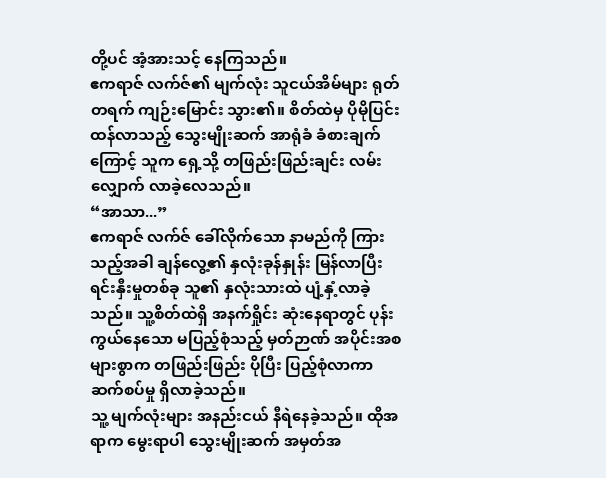တို့ပင် အံ့အားသင့် နေကြသည်။
ဧကရာဇ် လက်ဇ်၏ မျက်လုံး သူငယ်အိမ်များ ရုတ်တရက် ကျဉ်းမြောင်း သွား၏။ စိတ်ထဲမှ ပိုမိုပြင်းထန်လာသည့် သွေးမျိုးဆက် အာရုံခံ ခံစားချက်ကြောင့် သူက ရှေ့သို့ တဖြည်းဖြည်းချင်း လမ်းလျှောက် လာခဲ့လေသည်။
“အာသာ...”
ဧကရာဇ် လက်ဇ် ခေါ်လိုက်သော နာမည်ကို ကြားသည့်အခါ ချန်လွေ့၏ နှလုံးခုန်နှုန်း မြန်လာပြီး ရင်းနှီးမှုတစ်ခု သူ၏ နှလုံးသားထဲ ပျံ့နှံ့လာခဲ့သည်။ သူ့စိတ်ထဲရှိ အနက်ရှိုင်း ဆုံးနေရာတွင် ပုန်းကွယ်နေသော မပြည့်စုံသည့် မှတ်ဉာဏ် အပိုင်းအစ များစွာက တဖြည်းဖြည်း ပိုပြီး ပြည့်စုံလာကာ ဆက်စပ်မှု ရှိလာခဲ့သည်။
သူ့ မျက်လုံးများ အနည်းငယ် နီရဲနေခဲ့သည်။ ထိုအရာက မွေးရာပါ သွေးမျိုးဆက် အမှတ်အ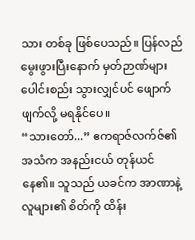သား တစ်ခု ဖြစ်ပေသည်။ ပြန်လည်မွေးဖွားပြီးနောက် မှတ်ဉာဏ်များ ပေါင်းစည်း သွားလျှင်ပင် ဖျောက်ဖျက်လို့ မရနိုင်ပေ။
“သားတော်...” ဧကရာဇ်လက်ဇ်၏ အသံက အနည်းငယ် တုန်ယင် နေ၏။ သူသည် ယခင်က အာဏာနဲ့ လူများ၏ စိတ်ကို ထိန်း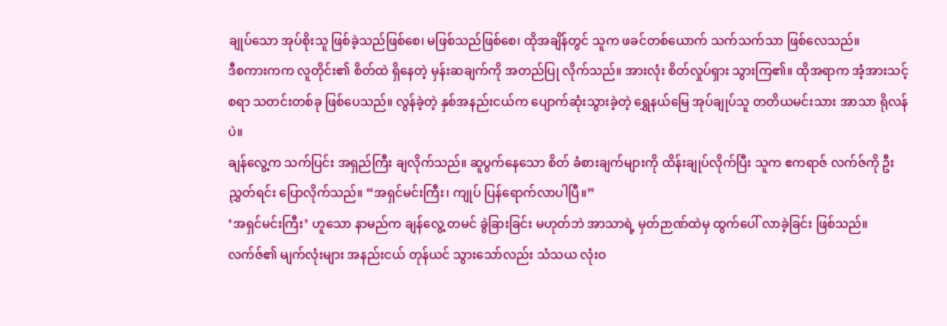ချုပ်သော အုပ်စိုးသူ ဖြစ်ခဲ့သည်ဖြစ်စေ၊ မဖြစ်သည်ဖြစ်စေ၊ ထိုအချိန်တွင် သူက ဖခင်တစ်ယောက် သက်သက်သာ ဖြစ်လေသည်။
ဒီစကားကက လူတိုင်း၏ စိတ်ထဲ ရှိနေတဲ့ မှန်းဆချက်ကို အတည်ပြု လိုက်သည်။ အားလုံး စိတ်လှုပ်ရှား သွားကြ၏။ ထိုအရာက အံ့အားသင့်စရာ သတင်းတစ်ခု ဖြစ်ပေသည်။ လွန်ခဲ့တဲ့ နှစ်အနည်းငယ်က ပျောက်ဆုံးသွားခဲ့တဲ့ ရွှေနယ်မြေ အုပ်ချုပ်သူ တတိယမင်းသား အာသာ ရိုလန်ပဲ။
ချန်လွေ့က သက်ပြင်း အရှည်ကြီး ချလိုက်သည်။ ဆူပွက်နေသော စိတ် ခံစားချက်များကို ထိန်းချုပ်လိုက်ပြီး သူက ဧကရာဇ် လက်ဇ်ကို ဦးညွှတ်ရင်း ပြောလိုက်သည်။ “အရှင်မင်းကြီး၊ ကျုပ် ပြန်ရောက်လာပါပြီ။”
‘အရှင်မင်းကြီး’ ဟူသော နာမည်က ချန်လွေ့ တမင် ခွဲခြားခြင်း မဟုတ်ဘဲ အာသာရဲ့ မှတ်ဉာဏ်ထဲမှ ထွက်ပေါ် လာခဲ့ခြင်း ဖြစ်သည်။
လက်ဇ်၏ မျက်လုံးများ အနည်းငယ် တုန်ယင် သွားသော်လည်း သံသယ လုံးဝ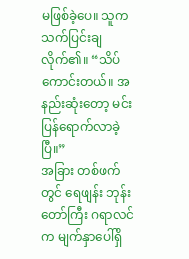မဖြစ်ခဲ့ပေ။ သူက သက်ပြင်းချလိုက်၏။ “သိပ်ကောင်းတယ်။ အနည်းဆုံးတော့ မင်း ပြန်ရောက်လာခဲ့ပြီ။”
အခြား တစ်ဖက်တွင် ရေဖျန်း ဘုန်းတော်ကြီး ဂရာလင်က မျက်နှာပေါ်ရှိ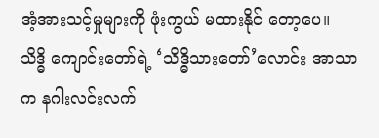အံ့အားသင့်မှုများကို ဖုံးကွယ် မထားနိုင် တော့ပေ။ သိဒ္ဓိ ကျောင်းတော်ရဲ့ ‘သိဒ္ဓိသားတော်’လောင်း အာသာက နဂါးလင်းလက်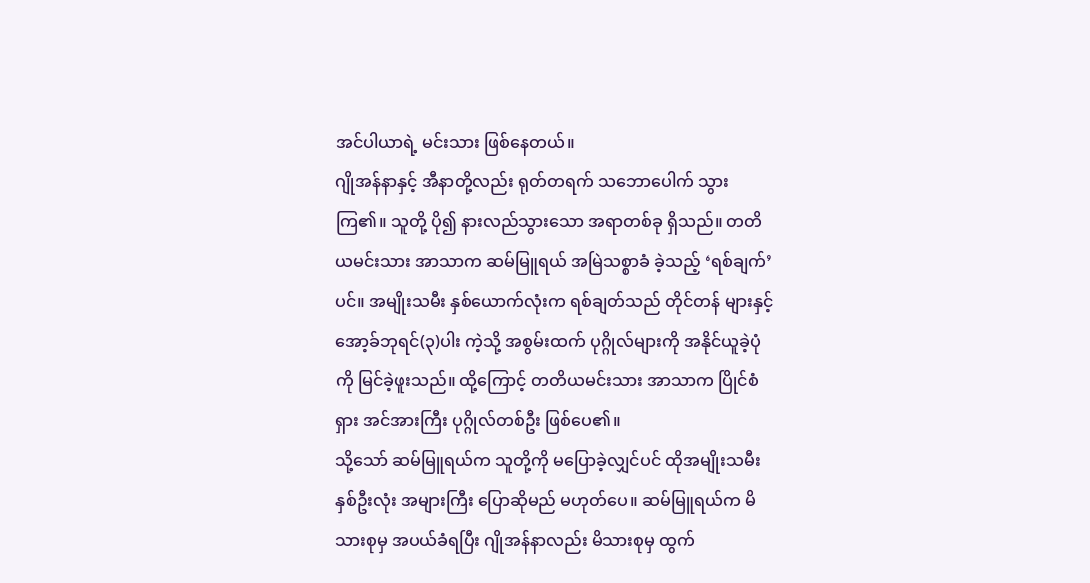အင်ပါယာရဲ့ မင်းသား ဖြစ်နေတယ်။
ဂျိုအန်နာနှင့် အီနာတို့လည်း ရုတ်တရက် သဘောပေါက် သွားကြ၏။ သူတို့ ပို၍ နားလည်သွားသော အရာတစ်ခု ရှိသည်။ တတိယမင်းသား အာသာက ဆမ်မြူရယ် အမြဲသစ္စာခံ ခဲ့သည့် ‘ရစ်ချက်’ ပင်။ အမျိုးသမီး နှစ်ယောက်လုံးက ရစ်ချတ်သည် တိုင်တန် များနှင့် အော့ခ်ဘုရင်(၃)ပါး ကဲ့သို့ အစွမ်းထက် ပုဂ္ဂိုလ်များကို အနိုင်ယူခဲ့ပုံကို မြင်ခဲ့ဖူးသည်။ ထို့ကြောင့် တတိယမင်းသား အာသာက ပြိုင်စံရှား အင်အားကြီး ပုဂ္ဂိုလ်တစ်ဦး ဖြစ်ပေ၏။
သို့သော် ဆမ်မြူရယ်က သူတို့ကို မပြောခဲ့လျှင်ပင် ထိုအမျိုးသမီး နှစ်ဦးလုံး အများကြီး ပြောဆိုမည် မဟုတ်ပေ။ ဆမ်မြူရယ်က မိသားစုမှ အပယ်ခံရပြီး ဂျိုအန်နာလည်း မိသားစုမှ ထွက်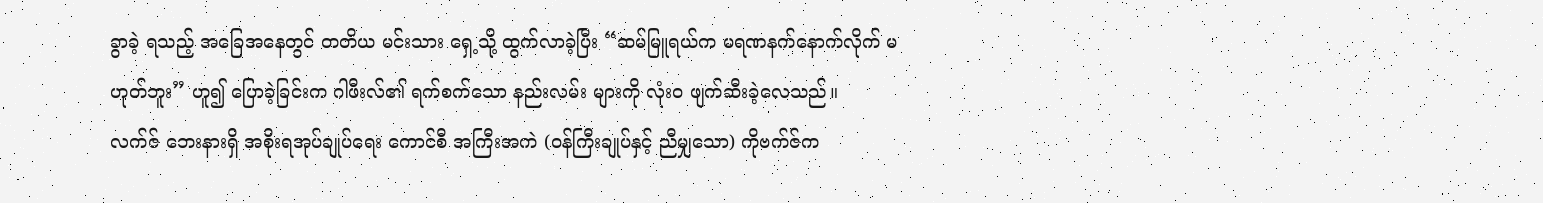ခွာခဲ့ ရသည့် အခြေအနေတွင် တတိယ မင်းသား ရှေ့သို့ ထွက်လာခဲ့ပြီး “ဆမ်မြူရယ်က မရဏနက်နောက်လိုက် မဟုတ်ဘူး” ဟူ၍ ပြောခဲ့ခြင်းက ဂါဖီးလ်၏ ရက်စက်သော နည်းလမ်း များကို လုံးဝ ဖျက်ဆီးခဲ့လေသည်။
လက်ဇ် ဘေးနားရှိ အစိုးရအုပ်ချုပ်ရေး ကောင်စီ အကြီးအကဲ (ဝန်ကြီးချုပ်နှင့် ညီမျှသော) ကိုဗက်ဇ်က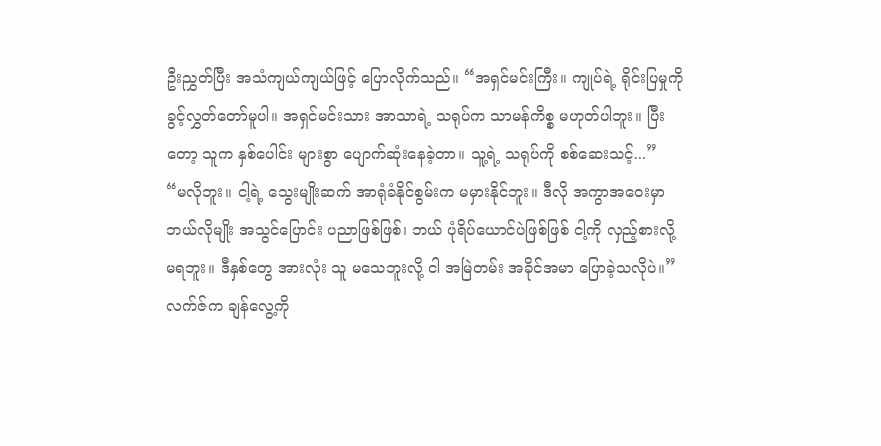ဦးညွှတ်ပြီး အသံကျယ်ကျယ်ဖြင့် ပြောလိုက်သည်။ “အရှင်မင်းကြီး။ ကျုပ်ရဲ့ ရိုင်းပြမှုကို ခွင့်လွှတ်တော်မူပါ။ အရှင်မင်းသား အာသာရဲ့ သရုပ်က သာမန်ကိစ္စ မဟုတ်ပါဘူး။ ပြီးတော့ သူက နှစ်ပေါင်း များစွာ ပျောက်ဆုံးနေခဲ့တာ။ သူ့ရဲ့ သရုပ်ကို စစ်ဆေးသင့်...”
“မလိုဘူး။ ငါ့ရဲ့ သွေးမျိုးဆက် အာရုံခံနိုင်စွမ်းက မမှားနိုင်ဘူး။ ဒီလို အကွာအဝေးမှာ ဘယ်လိုမျိုး အသွင်ပြောင်း ပညာဖြစ်ဖြစ်၊ ဘယ် ပုံရိပ်ယောင်ပဲဖြစ်ဖြစ် ငါ့ကို လှည့်စားလို့ မရဘူး။ ဒီနှစ်တွေ အားလုံး သူ မသေဘူးလို့ ငါ အမြဲတမ်း အခိုင်အမာ ပြောခဲ့သလိုပဲ။” လက်ဇ်က ချန်လွေ့ကို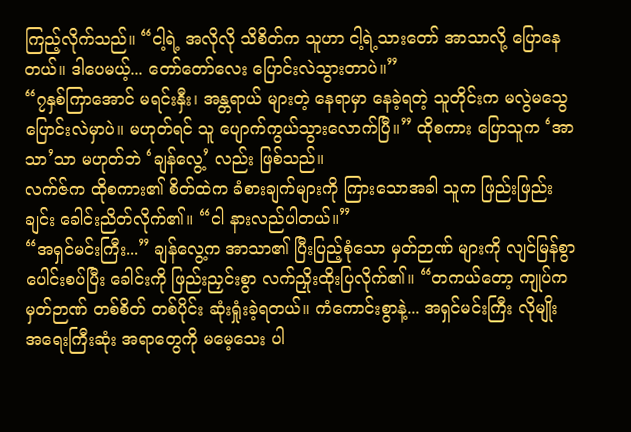ကြည့်လိုက်သည်။ “ငါ့ရဲ့ အလိုလို သိစိတ်က သူဟာ ငါ့ရဲ့သားတော် အာသာလို့ ပြောနေတယ်။ ဒါပေမယ့်... တော်တော်လေး ပြောင်းလဲသွားတာပဲ။”
“၇နှစ်ကြာအောင် မရင်းနှီး၊ အန္တရာယ် များတဲ့ နေရာမှာ နေခဲ့ရတဲ့ သူတိုင်းက မလွဲမသွေ ပြောင်းလဲမှာပဲ။ မဟုတ်ရင် သူ ပျောက်ကွယ်သွားလောက်ပြီ။” ထိုစကား ပြောသူက ‘အာသာ’သာ မဟုတ်ဘဲ ‘ချန်လွေ့’ လည်း ဖြစ်သည်။
လက်ဇ်က ထိုစကား၏ စိတ်ထဲက ခံစားချက်များကို ကြားသောအခါ သူက ဖြည်းဖြည်းချင်း ခေါင်းညိတ်လိုက်၏။ “ငါ နားလည်ပါတယ်။”
“အရှင်မင်းကြီး...” ချန်လွေ့က အာသာ၏ ပြီးပြည့်စုံသော မှတ်ဉာဏ် များကို လျင်မြန်စွာ ပေါင်းစပ်ပြီး ခေါင်းကို ဖြည်းညှင်းစွာ လက်ညှိုးထိုးပြလိုက်၏။ “တကယ်တော့ ကျုပ်က မှတ်ဉာဏ် တစ်စိတ် တစ်ပိုင်း ဆုံးရှုံးခဲ့ရတယ်။ ကံကောင်းစွာနဲ့... အရှင်မင်းကြီး လိုမျိုး အရေးကြီးဆုံး အရာတွေကို မမေ့သေး ပါ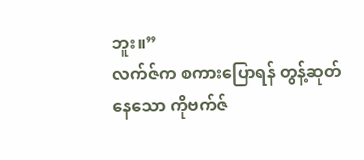ဘူး။”
လက်ဇ်က စကားပြောရန် တွန့်ဆုတ် နေသော ကိုဗက်ဇ်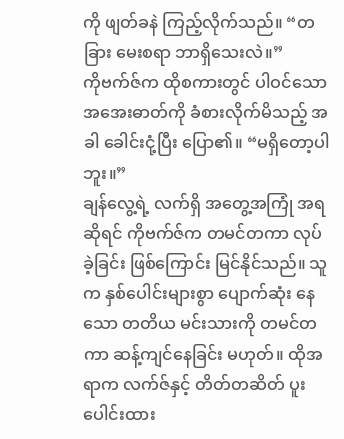ကို ဖျတ်ခနဲ ကြည့်လိုက်သည်။ “တခြား မေးစရာ ဘာရှိသေးလဲ။”
ကိုဗက်ဇ်က ထိုစကားတွင် ပါဝင်သော အအေးဓာတ်ကို ခံစားလိုက်မိသည့် အခါ ခေါင်းငုံ့ပြီး ပြော၏။ “မရှိတော့ပါဘူး။”
ချန်လွေ့ရဲ့ လက်ရှိ အတွေ့အကြုံ အရဆိုရင် ကိုဗက်ဇ်က တမင်တကာ လုပ်ခဲ့ခြင်း ဖြစ်ကြောင်း မြင်နိုင်သည်။ သူက နှစ်ပေါင်းများစွာ ပျောက်ဆုံး နေသော တတိယ မင်းသားကို တမင်တကာ ဆန့်ကျင်နေခြင်း မဟုတ်။ ထိုအရာက လက်ဇ်နှင့် တိတ်တဆိတ် ပူးပေါင်းထား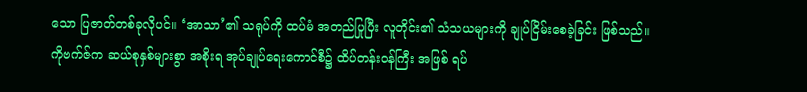သော ပြဇာတ်တစ်ခုလိုပင်။ ‘အာသာ’၏ သရုပ်ကို ထပ်မံ အတည်ပြုပြီး လူတိုင်း၏ သံသယများကို ချုပ်ငြိမ်းစေခဲ့ခြင်း ဖြစ်သည်။
ကိုဗက်ဇ်က ဆယ်စုနှစ်များစွာ အစိုးရ အုပ်ချုပ်ရေးကောင်စီ၌ ထိပ်တန်းဝန်ကြီး အဖြစ် ရပ်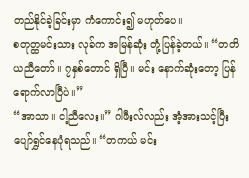တည်နိုင်ခဲ့ခြင်းမှာ ကံကောင်း၍ မဟုတ်ပေ။
စတုတ္ထမင်းသား လုခ်က အမြန်ဆုံး တုံ့ပြန်ခဲ့တယ်။ “တတိယညီတော်။ ၇နှစ်တောင် ရှိပြီ။ မင်း နောက်ဆုံးတော့ ပြန်ရောက်လာပြီပဲ။”
“အာသာ။ ငါ့ညီလေး။” ဂါဖီးလ်လည်း အံ့အားသင့်ပြီး ပျော်ရွှင်နေပုံရသည်။ “တကယ် မင်း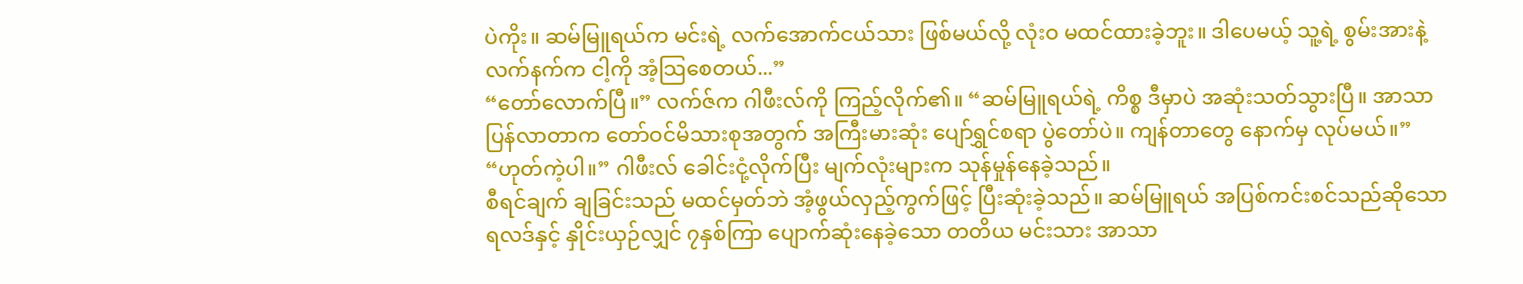ပဲကိုး။ ဆမ်မြူရယ်က မင်းရဲ့ လက်အောက်ငယ်သား ဖြစ်မယ်လို့ လုံးဝ မထင်ထားခဲ့ဘူး။ ဒါပေမယ့် သူ့ရဲ့ စွမ်းအားနဲ့ လက်နက်က ငါ့ကို အံ့သြစေတယ်...”
“တော်လောက်ပြီ။” လက်ဇ်က ဂါဖီးလ်ကို ကြည့်လိုက်၏။ “ဆမ်မြူရယ်ရဲ့ ကိစ္စ ဒီမှာပဲ အဆုံးသတ်သွားပြီ။ အာသာ ပြန်လာတာက တော်ဝင်မိသားစုအတွက် အကြီးမားဆုံး ပျော်ရွှင်စရာ ပွဲတော်ပဲ။ ကျန်တာတွေ နောက်မှ လုပ်မယ်။”
“ဟုတ်ကဲ့ပါ။” ဂါဖီးလ် ခေါင်းငုံ့လိုက်ပြီး မျက်လုံးများက သုန်မှုန်နေခဲ့သည်။
စီရင်ချက် ချခြင်းသည် မထင်မှတ်ဘဲ အံ့ဖွယ်လှည့်ကွက်ဖြင့် ပြီးဆုံးခဲ့သည်။ ဆမ်မြူရယ် အပြစ်ကင်းစင်သည်ဆိုသော ရလဒ်နှင့် နှိုင်းယှဉ်လျှင် ၇နှစ်ကြာ ပျောက်ဆုံးနေခဲ့သော တတိယ မင်းသား အာသာ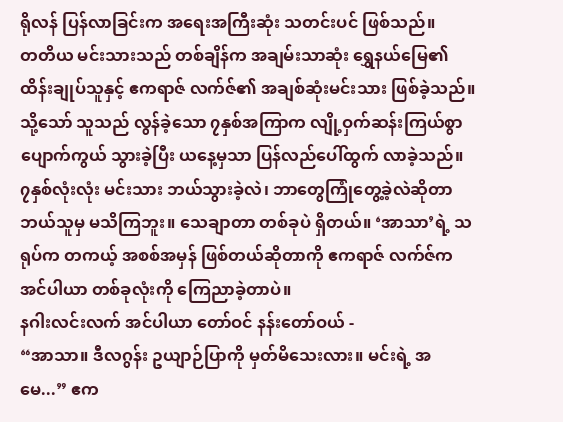ရိုလန် ပြန်လာခြင်းက အရေးအကြီးဆုံး သတင်းပင် ဖြစ်သည်။
တတိယ မင်းသားသည် တစ်ချိန်က အချမ်းသာဆုံး ရွှေနယ်မြေ၏ ထိန်းချုပ်သူနှင့် ဧကရာဇ် လက်ဇ်၏ အချစ်ဆုံးမင်းသား ဖြစ်ခဲ့သည်။ သို့သော် သူသည် လွန်ခဲ့သော ၇နှစ်အကြာက လျို့ဝှက်ဆန်းကြယ်စွာ ပျောက်ကွယ် သွားခဲ့ပြီး ယနေ့မှသာ ပြန်လည်ပေါ်ထွက် လာခဲ့သည်။
၇နှစ်လုံးလုံး မင်းသား ဘယ်သွားခဲ့လဲ၊ ဘာတွေကြုံတွေ့ခဲ့လဲဆိုတာ ဘယ်သူမှ မသိကြဘူး။ သေချာတာ တစ်ခုပဲ ရှိတယ်။ ‘အာသာ’ရဲ့ သရုပ်က တကယ့် အစစ်အမှန် ဖြစ်တယ်ဆိုတာကို ဧကရာဇ် လက်ဇ်က အင်ပါယာ တစ်ခုလုံးကို ကြေညာခဲ့တာပဲ။
နဂါးလင်းလက် အင်ပါယာ တော်ဝင် နန်းတော်ဝယ် -
“အာသာ။ ဒီလဂွန်း ဥယျာဉ်ပြာကို မှတ်မိသေးလား။ မင်းရဲ့ အမေ...” ဧက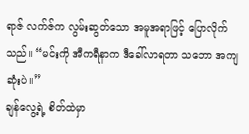ရာဇ် လက်ဇ်က လွမ်းဆွတ်သော အမူအရာဖြင့် ပြောလိုက်သည်။ “မင်းကို အီကရီနာက ဒီခေါ်လာရတာ သဘော အကျဆုံးပဲ။”
ချန်လွေ့ရဲ့ စိတ်ထဲမှာ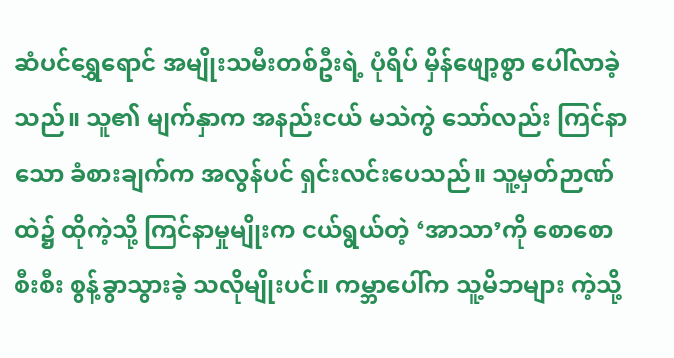ဆံပင်ရွှေရောင် အမျိုးသမီးတစ်ဦးရဲ့ ပုံရိပ် မှိန်ဖျော့စွာ ပေါ်လာခဲ့သည်။ သူ၏ မျက်နှာက အနည်းငယ် မသဲကွဲ သော်လည်း ကြင်နာသော ခံစားချက်က အလွန်ပင် ရှင်းလင်းပေသည်။ သူ့မှတ်ဉာဏ်ထဲ၌ ထိုကဲ့သို့ ကြင်နာမှုမျိုးက ငယ်ရွယ်တဲ့ ‘အာသာ’ကို စောစောစီးစီး စွန့်ခွာသွားခဲ့ သလိုမျိုးပင်။ ကမ္ဘာပေါ်က သူ့မိဘများ ကဲ့သို့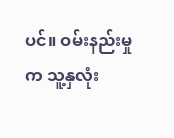ပင်။ ဝမ်းနည်းမှုက သူ့နှလုံး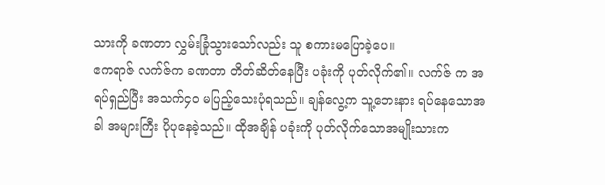သားကို ခဏတာ လွှမ်းခြုံသွားသော်လည်း သူ စကားမပြောခဲ့ပေ။
ဧကရာဇ် လက်ဇ်က ခဏတာ တိတ်ဆိတ်နေပြီး ပခုံးကို ပုတ်လိုက်၏။ လက်ဇ် က အရပ်ရှည်ပြီး အသက်၄၀ မပြည့်သေးပုံရသည်။ ချန်လွေ့က သူ့ဘေးနား ရပ်နေသောအခါ အများကြီး ပိုပုနေခဲ့သည်။ ထိုအချိန် ပခုံးကို ပုတ်လိုက်သောအမျိုးသားက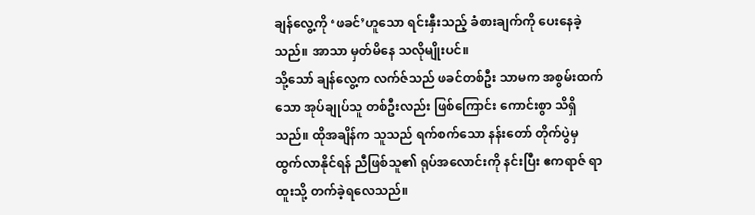ချန်လွေ့ကို ‘ဖခင်’ဟူသော ရင်းနှီးသည့် ခံစားချက်ကို ပေးနေခဲ့သည်။ အာသာ မှတ်မိနေ သလိုမျိုးပင်။
သို့သော် ချန်လွေ့က လက်ဇ်သည် ဖခင်တစ်ဦး သာမက အစွမ်းထက်သော အုပ်ချုပ်သူ တစ်ဦးလည်း ဖြစ်ကြောင်း ကောင်းစွာ သိရှိသည်။ ထိုအချိန်က သူသည် ရက်စက်သော နန်းတော် တိုက်ပွဲမှ ထွက်လာနိုင်ရန် ညီဖြစ်သူ၏ ရုပ်အလောင်းကို နင်းပြီး ဧကရာဇ် ရာထူးသို့ တက်ခဲ့ရလေသည်။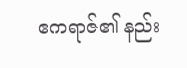ဧကရာဇ်၏ နည်း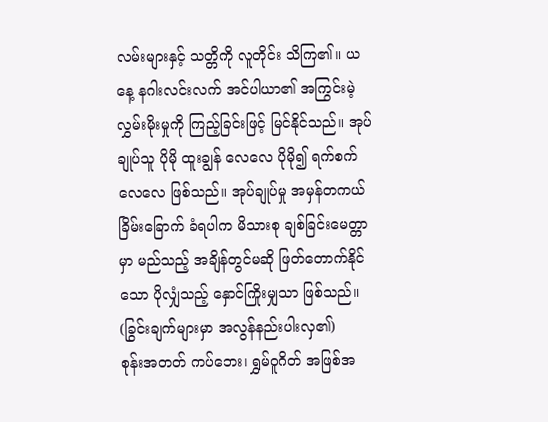လမ်းများနှင့် သတ္တိကို လူတိုင်း သိကြ၏။ ယနေ့ နဂါးလင်းလက် အင်ပါယာ၏ အကြွင်းမဲ့ လွှမ်းမိုးမှုကို ကြည့်ခြင်းဖြင့် မြင်နိုင်သည်။ အုပ်ချုပ်သူ ပိုမို ထူးချွန် လေလေ ပိုမို၍ ရက်စက် လေလေ ဖြစ်သည်။ အုပ်ချုပ်မှု အမှန်တကယ် ခြိမ်းခြောက် ခံရပါက မိသားစု ချစ်ခြင်းမေတ္တာမှာ မည်သည့် အချိန်တွင်မဆို ဖြတ်တောက်နိုင်သော ပိုလျှံသည့် နှောင်ကြိုးမျှသာ ဖြစ်သည်။ (ခြွင်းချက်များမှာ အလွန်နည်းပါးလှ၏)
စုန်းအတတ် ကပ်ဘေး၊ ရွှမ်ဝူဂိတ် အဖြစ်အ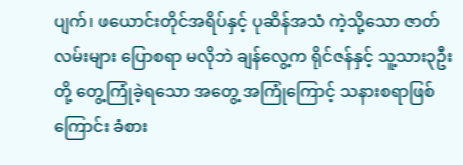ပျက်၊ ဖယောင်းတိုင်အရိပ်နှင့် ပုဆိန်အသံ ကဲ့သို့သော ဇာတ်လမ်းများ ပြောစရာ မလိုဘဲ ချန်လွေ့က ရိုင်ဇန်နှင့် သူ့သား၃ဦးတို့ တွေ့ကြုံခဲ့ရသော အတွေ့ အကြုံကြောင့် သနားစရာဖြစ်ကြောင်း ခံစား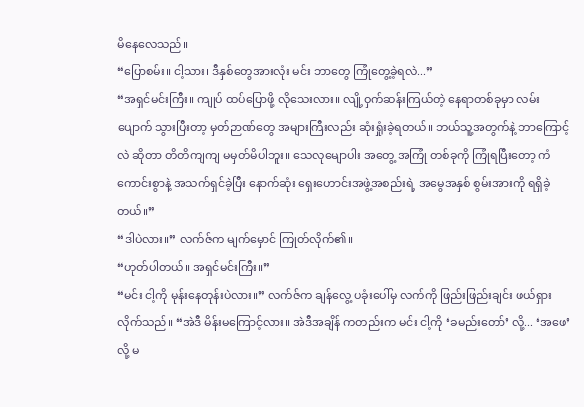မိနေလေသည်။
“ပြောစမ်း။ ငါ့သား၊ ဒီနှစ်တွေအားလုံး မင်း ဘာတွေ ကြုံတွေ့ခဲ့ရလဲ...”
“အရှင်မင်းကြီး။ ကျုပ် ထပ်ပြောဖို့ လိုသေးလား။ လျို့ဝှက်ဆန်းကြယ်တဲ့ နေရာတစ်ခုမှာ လမ်းပျောက် သွားပြီးတာ့ မှတ်ဉာဏ်တွေ အများကြီးလည်း ဆုံးရှုံးခဲ့ရတယ်။ ဘယ်သူ့အတွက်နဲ့ ဘာကြောင့်လဲ ဆိုတာ တိတိကျကျ မမှတ်မိပါဘူး။ သေလုမျောပါး အတွေ့ အကြုံ တစ်ခုကို ကြုံရပြီးတော့ ကံကောင်းစွာနဲ့ အသက်ရှင်ခဲ့ပြီး နောက်ဆုံး ရှေးဟောင်းအဖွဲ့အစည်းရဲ့ အမွေအနှစ် စွမ်းအားကို ရရှိခဲ့တယ်။”
“ဒါပဲလား။” လက်ဇ်က မျက်မှောင် ကြုတ်လိုက်၏။
“ဟုတ်ပါတယ်။ အရှင်မင်းကြီး။”
“မင်း ငါ့ကို မုန်းနေတုန်းပဲလား။” လက်ဇ်က ချန်လွေ့ ပခုံးပေါ်မှ လက်ကို ဖြည်းဖြည်းချင်း ဖယ်ရှားလိုက်သည်။ “အဲဒီ မိန်းမကြောင့်လား။ အဲဒီအချိန် ကတည်းက မင်း ငါ့ကို ‘ခမည်းတော်’ လို့... ‘အဖေ’ လို့ မ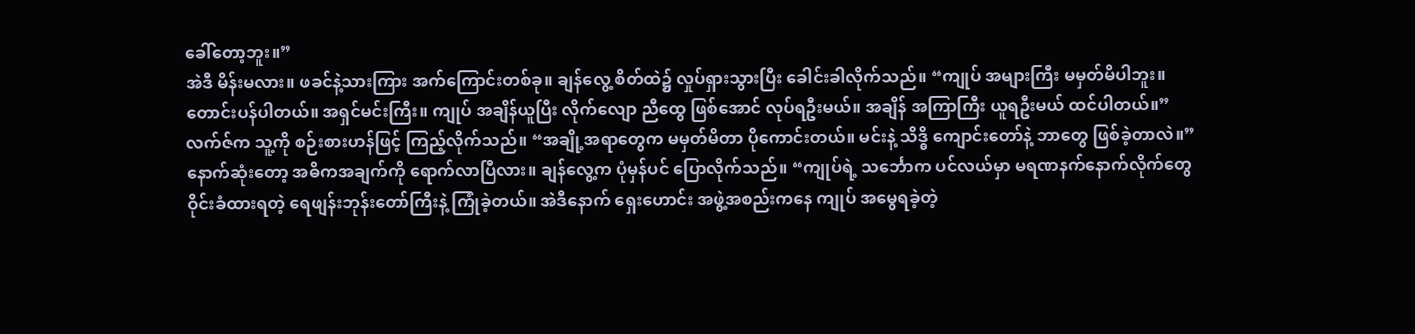ခေါ်တော့ဘူး။”
အဲဒီ မိန်းမလား။ ဖခင်နဲ့သားကြား အက်ကြောင်းတစ်ခု။ ချန်လွေ့ စိတ်ထဲ၌ လှုပ်ရှားသွားပြီး ခေါင်းခါလိုက်သည်။ “ကျုပ် အများကြီး မမှတ်မိပါဘူး။ တောင်းပန်ပါတယ်။ အရှင်မင်းကြီး။ ကျုပ် အချိန်ယူပြီး လိုက်လျော ညီထွေ ဖြစ်အောင် လုပ်ရဦးမယ်။ အချိန် အကြာကြီး ယူရဦးမယ် ထင်ပါတယ်။”
လက်ဇ်က သူ့ကို စဉ်းစားဟန်ဖြင့် ကြည့်လိုက်သည်။ “အချို့အရာတွေက မမှတ်မိတာ ပိုကောင်းတယ်။ မင်းနဲ့ သိဒ္ဓိ ကျောင်းတော်နဲ့ ဘာတွေ ဖြစ်ခဲ့တာလဲ။”
နောက်ဆုံးတော့ အဓိကအချက်ကို ရောက်လာပြီလား။ ချန်လွေ့က ပုံမှန်ပင် ပြောလိုက်သည်။ “ကျုပ်ရဲ့ သင်္ဘောက ပင်လယ်မှာ မရဏနက်နောက်လိုက်တွေ ဝိုင်းခံထားရတဲ့ ရေဖျန်းဘုန်းတော်ကြီးနဲ့ ကြုံခဲ့တယ်။ အဲဒီနောက် ရှေးဟောင်း အဖွဲ့အစည်းကနေ ကျုပ် အမွေရခဲ့တဲ့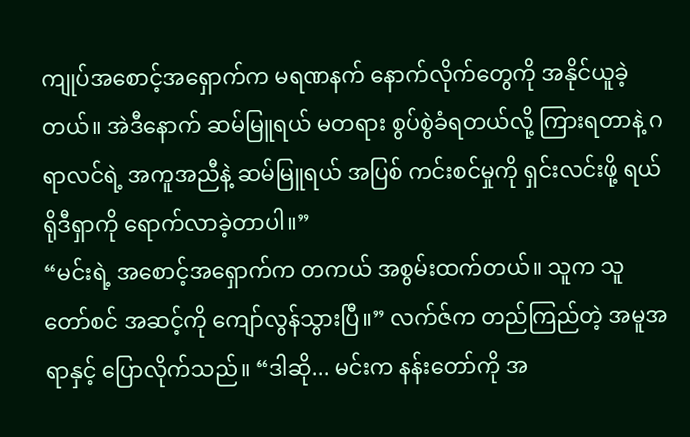ကျုပ်အစောင့်အရှောက်က မရဏနက် နောက်လိုက်တွေကို အနိုင်ယူခဲ့တယ်။ အဲဒီနောက် ဆမ်မြူရယ် မတရား စွပ်စွဲခံရတယ်လို့ ကြားရတာနဲ့ ဂရာလင်ရဲ့ အကူအညီနဲ့ ဆမ်မြူရယ် အပြစ် ကင်းစင်မှုကို ရှင်းလင်းဖို့ ရယ်ရိုဒီရှာကို ရောက်လာခဲ့တာပါ။”
“မင်းရဲ့ အစောင့်အရှောက်က တကယ် အစွမ်းထက်တယ်။ သူက သူတော်စင် အဆင့်ကို ကျော်လွန်သွားပြီ။” လက်ဇ်က တည်ကြည်တဲ့ အမူအရာနှင့် ပြောလိုက်သည်။ “ဒါဆို... မင်းက နန်းတော်ကို အ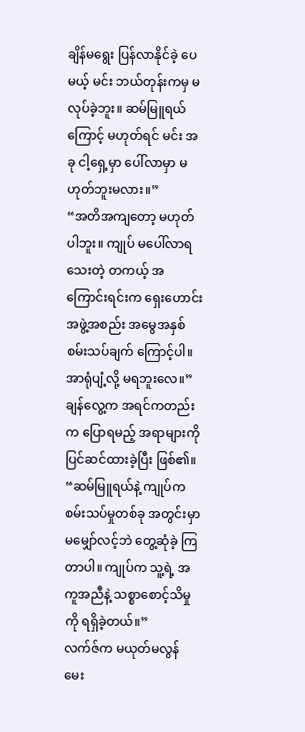ချိန်မရွေး ပြန်လာနိုင်ခဲ့ ပေမယ့် မင်း ဘယ်တုန်းကမှ မလုပ်ခဲ့ဘူး။ ဆမ်မြူရယ်ကြောင့် မဟုတ်ရင် မင်း အခု ငါ့ရှေ့မှာ ပေါ်လာမှာ မဟုတ်ဘူးမလား။”
“အတိအကျတော့ မဟုတ်ပါဘူး။ ကျုပ် မပေါ်လာရသေးတဲ့ တကယ့် အကြောင်းရင်းက ရှေးဟောင်း အဖွဲ့အစည်း အမွေအနှစ် စမ်းသပ်ချက် ကြောင့်ပါ။ အာရုံပျံ့လို့ မရဘူးလေ။” ချန်လွေ့က အရင်ကတည်းက ပြောရမည့် အရာများကို ပြင်ဆင်ထားခဲ့ပြီး ဖြစ်၏။ “ဆမ်မြူရယ်နဲ့ ကျုပ်က စမ်းသပ်မှုတစ်ခု အတွင်းမှာ မမျှော်လင့်ဘဲ တွေ့ဆုံခဲ့ ကြတာပါ။ ကျုပ်က သူ့ရဲ့ အကူအညီနဲ့ သစ္စာစောင့်သိမှုကို ရရှိခဲ့တယ်။”
လက်ဇ်က မယုတ်မလွန် မေး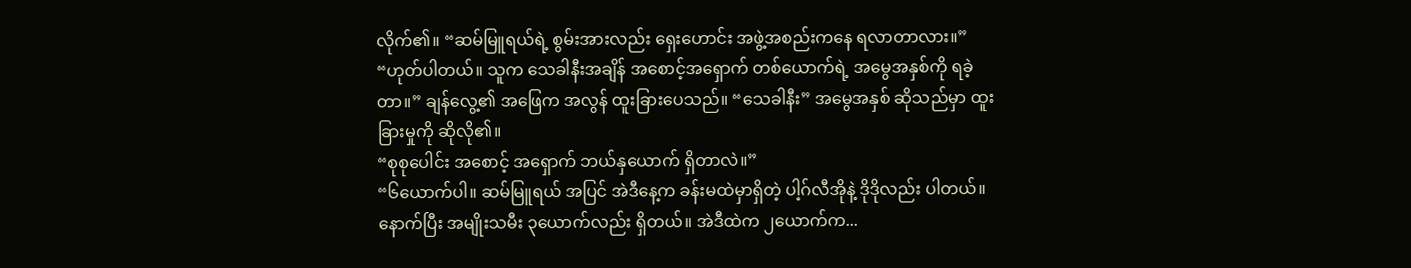လိုက်၏။ “ဆမ်မြူရယ်ရဲ့ စွမ်းအားလည်း ရှေးဟောင်း အဖွဲ့အစည်းကနေ ရလာတာလား။”
“ဟုတ်ပါတယ်။ သူက သေခါနီးအချိန် အစောင့်အရှောက် တစ်ယောက်ရဲ့ အမွေအနှစ်ကို ရခဲ့တာ။” ချန်လွေ့၏ အဖြေက အလွန် ထူးခြားပေသည်။ “သေခါနီး” အမွေအနှစ် ဆိုသည်မှာ ထူးခြားမှုကို ဆိုလို၏။
“စုစုပေါင်း အစောင့် အရှောက် ဘယ်နှယောက် ရှိတာလဲ။”
“၆ယောက်ပါ။ ဆမ်မြူရယ် အပြင် အဲဒီနေ့က ခန်းမထဲမှာရှိတဲ့ ပါ့ဂ်လီအိုနဲ့ ဒိုဒိုလည်း ပါတယ်။ နောက်ပြီး အမျိုးသမီး ၃ယောက်လည်း ရှိတယ်။ အဲဒီထဲက ၂ယောက်က...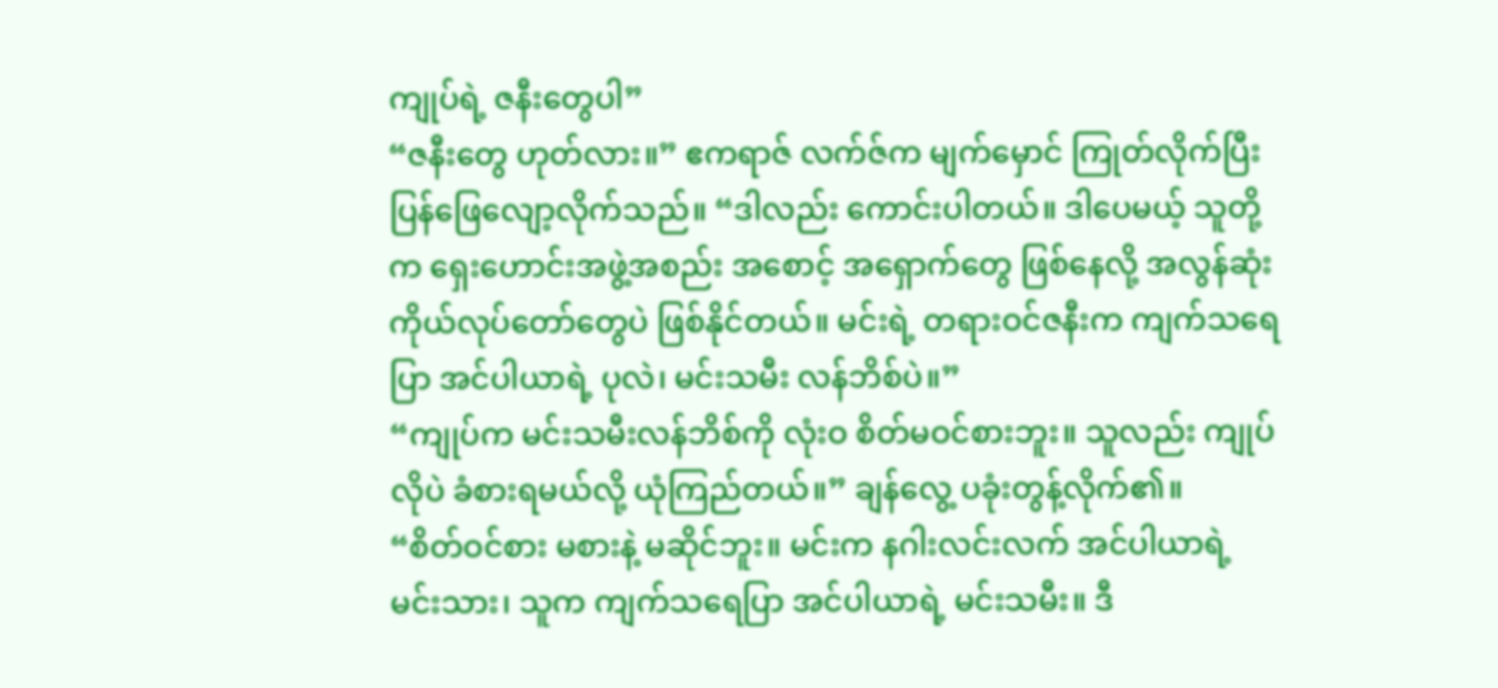ကျုပ်ရဲ့ ဇနီးတွေပါ”
“ဇနီးတွေ ဟုတ်လား။” ဧကရာဇ် လက်ဇ်က မျက်မှောင် ကြုတ်လိုက်ပြီး ပြန်ဖြေလျော့လိုက်သည်။ “ဒါလည်း ကောင်းပါတယ်။ ဒါပေမယ့် သူတို့က ရှေးဟောင်းအဖွဲ့အစည်း အစောင့် အရှောက်တွေ ဖြစ်နေလို့ အလွန်ဆုံး ကိုယ်လုပ်တော်တွေပဲ ဖြစ်နိုင်တယ်။ မင်းရဲ့ တရားဝင်ဇနီးက ကျက်သရေပြာ အင်ပါယာရဲ့ ပုလဲ၊ မင်းသမီး လန်ဘိစ်ပဲ။”
“ကျုပ်က မင်းသမီးလန်ဘိစ်ကို လုံးဝ စိတ်မဝင်စားဘူး။ သူလည်း ကျုပ်လိုပဲ ခံစားရမယ်လို့ ယုံကြည်တယ်။” ချန်လွေ့ ပခုံးတွန့်လိုက်၏။
“စိတ်ဝင်စား မစားနဲ့ မဆိုင်ဘူး။ မင်းက နဂါးလင်းလက် အင်ပါယာရဲ့ မင်းသား၊ သူက ကျက်သရေပြာ အင်ပါယာရဲ့ မင်းသမီး။ ဒီ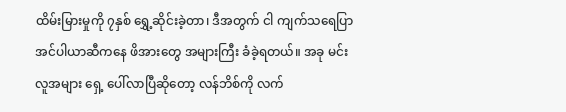ထိမ်းမြားမှုကို ၇နှစ် ရွှေ့ဆိုင်းခဲ့တာ၊ ဒီအတွက် ငါ ကျက်သရေပြာ အင်ပါယာဆီကနေ ဖိအားတွေ အများကြီး ခံခဲ့ရတယ်။ အခု မင်း လူအများ ရှေ့ ပေါ်လာပြီဆိုတော့ လန်ဘိစ်ကို လက်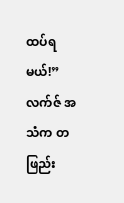ထပ်ရမယ်!” လက်ဇ် အသံက တဖြည်း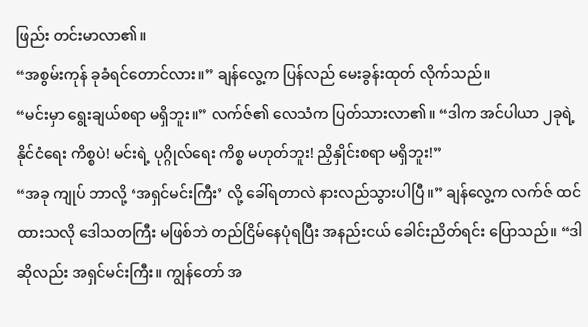ဖြည်း တင်းမာလာ၏။
“အစွမ်းကုန် ခုခံရင်တောင်လား။” ချန်လွေ့က ပြန်လည် မေးခွန်းထုတ် လိုက်သည်။
“မင်းမှာ ရွေးချယ်စရာ မရှိဘူး။” လက်ဇ်၏ လေသံက ပြတ်သားလာ၏။ “ဒါက အင်ပါယာ ၂ခုရဲ့ နိုင်ငံရေး ကိစ္စပဲ! မင်းရဲ့ ပုဂ္ဂိုလ်ရေး ကိစ္စ မဟုတ်ဘူး! ညှိနှိုင်းစရာ မရှိဘူး!”
“အခု ကျုပ် ဘာလို့ ‘အရှင်မင်းကြီး’ လို့ ခေါ်ရတာလဲ နားလည်သွားပါပြီ။” ချန်လွေ့က လက်ဇ် ထင်ထားသလို ဒေါသတကြီး မဖြစ်ဘဲ တည်ငြိမ်နေပုံရပြီး အနည်းငယ် ခေါင်းညိတ်ရင်း ပြောသည်။ “ဒါဆိုလည်း အရှင်မင်းကြီး။ ကျွန်တော် အ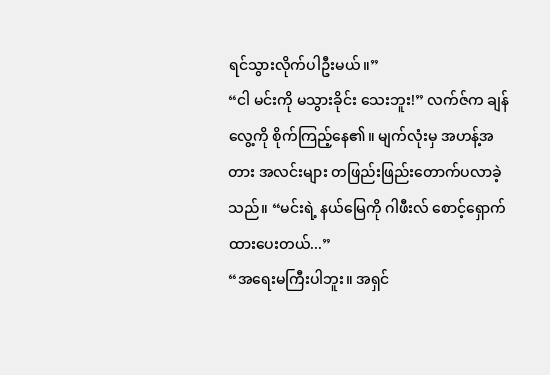ရင်သွားလိုက်ပါဦးမယ်။”
“ငါ မင်းကို မသွားခိုင်း သေးဘူး!” လက်ဇ်က ချန်လွေ့ကို စိုက်ကြည့်နေ၏။ မျက်လုံးမှ အဟန့်အတား အလင်းများ တဖြည်းဖြည်းတောက်ပလာခဲ့သည်။ “မင်းရဲ့ နယ်မြေကို ဂါဖီးလ် စောင့်ရှောက် ထားပေးတယ်...”
“အရေးမကြီးပါဘူး။ အရှင်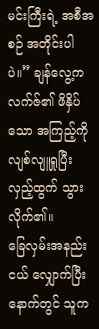မင်းကြီးရဲ့ အစီအစဉ် အတိုင်းပါပဲ။” ချန်လွေ့က လက်ဇ်၏ ဖိနှိပ်သော အကြည့်ကို လျစ်လျူရှုပြီး လှည့်ထွက် သွားလိုက်၏။
ခြေလှမ်းအနည်းငယ် လျှောက်ပြီး နောက်တွင် သူက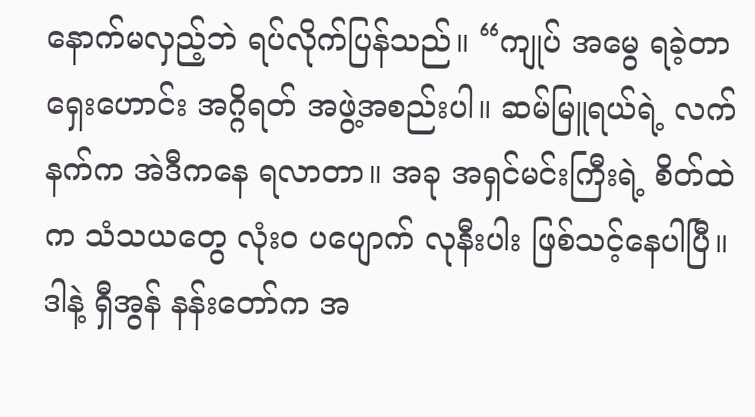နောက်မလှည့်ဘဲ ရပ်လိုက်ပြန်သည်။ “ကျုပ် အမွေ ရခဲ့တာ ရှေးဟောင်း အဂ္ဂိရတ် အဖွဲ့အစည်းပါ။ ဆမ်မြူရယ်ရဲ့ လက်နက်က အဲဒီကနေ ရလာတာ။ အခု အရှင်မင်းကြီးရဲ့ စိတ်ထဲက သံသယတွေ လုံးဝ ပပျောက် လုနီးပါး ဖြစ်သင့်နေပါပြီ။ ဒါနဲ့ ရှီအွန် နန်းတော်က အ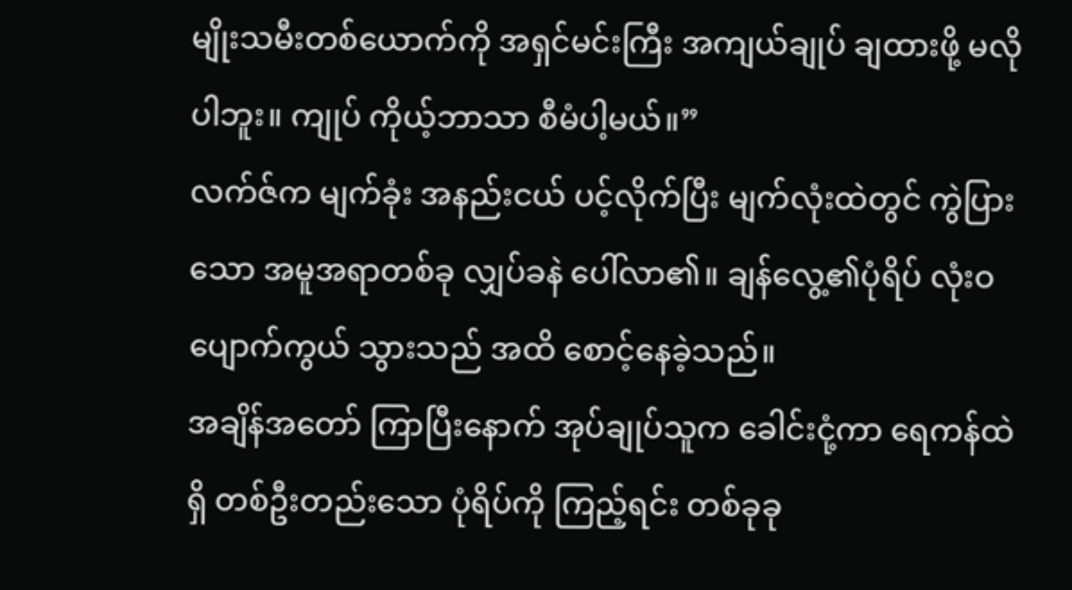မျိုးသမီးတစ်ယောက်ကို အရှင်မင်းကြီး အကျယ်ချုပ် ချထားဖို့ မလိုပါဘူး။ ကျုပ် ကိုယ့်ဘာသာ စီမံပါ့မယ်။”
လက်ဇ်က မျက်ခုံး အနည်းငယ် ပင့်လိုက်ပြီး မျက်လုံးထဲတွင် ကွဲပြားသော အမူအရာတစ်ခု လျှပ်ခနဲ ပေါ်လာ၏။ ချန်လွေ့၏ပုံရိပ် လုံးဝ ပျောက်ကွယ် သွားသည် အထိ စောင့်နေခဲ့သည်။
အချိန်အတော် ကြာပြီးနောက် အုပ်ချုပ်သူက ခေါင်းငုံ့ကာ ရေကန်ထဲရှိ တစ်ဦးတည်းသော ပုံရိပ်ကို ကြည့်ရင်း တစ်ခုခု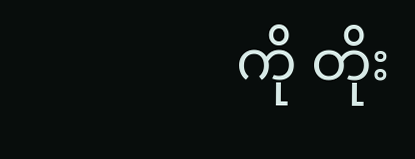ကို တိုး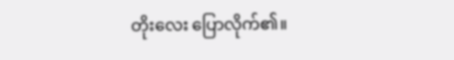တိုးလေး ပြောလိုက်၏။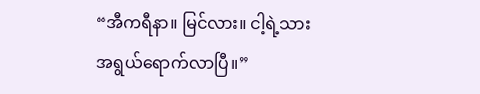“အီကရီနာ။ မြင်လား။ ငါ့ရဲ့သား အရွယ်ရောက်လာပြီ။”